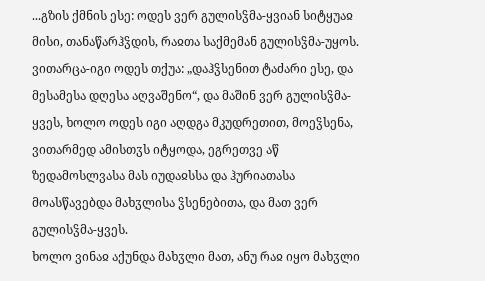...გზის ქმნის ესე: ოდეს ვერ გულისჴმა-ყვიან სიტყუაჲ მისი, თანაწარჰჴდის, რაჲთა საქმემან გულისჴმა-უყოს. ვითარცა-იგი ოდეს თქუა: „დაჰჴსენით ტაძარი ესე, და მესამესა დღესა აღვაშენო“, და მაშინ ვერ გულისჴმა-ყვეს, ხოლო ოდეს იგი აღდგა მკუდრეთით, მოეჴსენა, ვითარმედ ამისთჳს იტყოდა, ეგრეთვე აწ ზედამოსლვასა მას იუდაჲსსა და ჰურიათასა მოასწავებდა მახჳლისა ჴსენებითა, და მათ ვერ გულისჴმა-ყვეს.
ხოლო ვინაჲ აქუნდა მახჳლი მათ, ანუ რაჲ იყო მახჳლი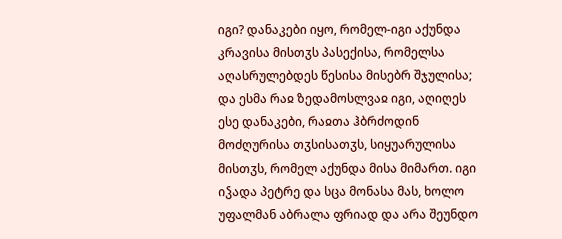იგი? დანაკები იყო, რომელ-იგი აქუნდა კრავისა მისთჳს პასექისა, რომელსა აღასრულებდეს წესისა მისებრ შჯულისა; და ესმა რაჲ ზედამოსლვაჲ იგი, აღიღეს ესე დანაკები, რაჲთა ჰბრძოდინ მოძღურისა თჳსისათჳს, სიყუარულისა მისთჳს, რომელ აქუნდა მისა მიმართ. იგი იჴადა პეტრე და სცა მონასა მას, ხოლო უფალმან აბრალა ფრიად და არა შეუნდო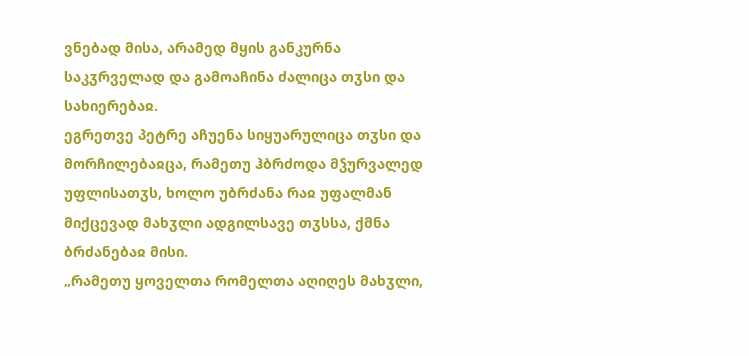ვნებად მისა, არამედ მყის განკურნა საკჳრველად და გამოაჩინა ძალიცა თჳსი და სახიერებაჲ.
ეგრეთვე პეტრე აჩუენა სიყუარულიცა თჳსი და მორჩილებაჲცა, რამეთუ ჰბრძოდა მჴურვალედ უფლისათჳს, ხოლო უბრძანა რაჲ უფალმან მიქცევად მახჳლი ადგილსავე თჳსსა, ქმნა ბრძანებაჲ მისი.
„რამეთუ ყოველთა რომელთა აღიღეს მახჳლი,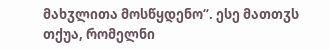მახჳლითა მოსწყდენო“. ესე მათთჳს თქუა, რომელნი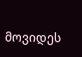მოვიდეს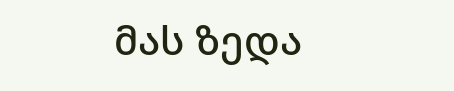მას ზედა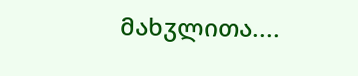მახჳლითა....